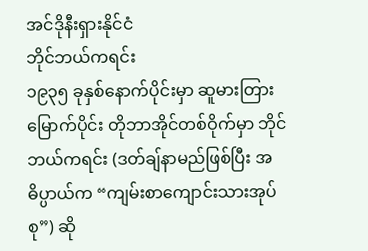အင်ဒိုနီးရှားနိုင်ငံ
ဘိုင်ဘယ်ကရင်း
၁၉၃၅ ခုနှစ်နောက်ပိုင်းမှာ ဆူမားတြားမြောက်ပိုင်း တိုဘာအိုင်တစ်ဝိုက်မှာ ဘိုင်ဘယ်ကရင်း (ဒတ်ချ်နာမည်ဖြစ်ပြီး အဓိပ္ပာယ်က “ကျမ်းစာကျောင်းသားအုပ်စု”) ဆို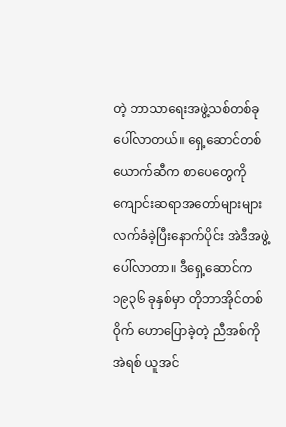တဲ့ ဘာသာရေးအဖွဲ့သစ်တစ်ခု ပေါ်လာတယ်။ ရှေ့ဆောင်တစ်ယောက်ဆီက စာပေတွေကို ကျောင်းဆရာအတော်များများ လက်ခံခဲ့ပြီးနောက်ပိုင်း အဲဒီအဖွဲ့ပေါ်လာတာ။ ဒီရှေ့ဆောင်က ၁၉၃၆ ခုနှစ်မှာ တိုဘာအိုင်တစ်ဝိုက် ဟောပြောခဲ့တဲ့ ညီအစ်ကိုအဲရစ် ယူအင်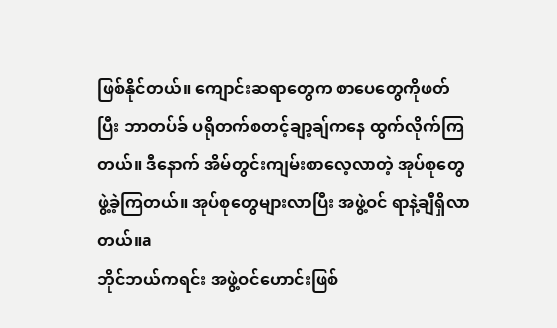ဖြစ်နိုင်တယ်။ ကျောင်းဆရာတွေက စာပေတွေကိုဖတ်ပြီး ဘာတပ်ခ် ပရိုတက်စတင့်ချာ့ချ်ကနေ ထွက်လိုက်ကြတယ်။ ဒီနောက် အိမ်တွင်းကျမ်းစာလေ့လာတဲ့ အုပ်စုတွေ ဖွဲ့ခဲ့ကြတယ်။ အုပ်စုတွေများလာပြီး အဖွဲ့ဝင် ရာနဲ့ချီရှိလာတယ်။a
ဘိုင်ဘယ်ကရင်း အဖွဲ့ဝင်ဟောင်းဖြစ်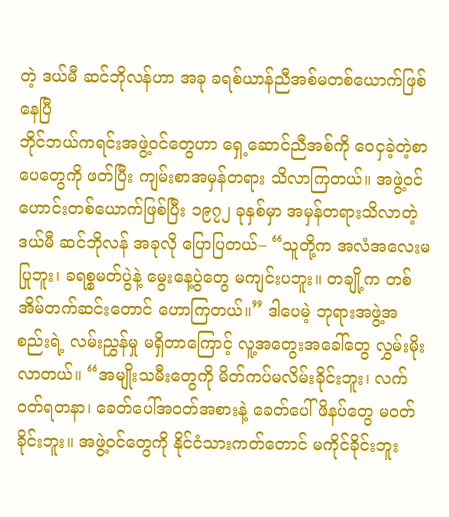တဲ့ ဒယ်မီ ဆင်ဘိုလန်ဟာ အခု ခရစ်ယာန်ညီအစ်မတစ်ယောက်ဖြစ်နေပြီ
ဘိုင်ဘယ်ကရင်းအဖွဲ့ဝင်တွေဟာ ရှေ့ဆောင်ညီအစ်ကို ဝေငှခဲ့တဲ့စာပေတွေကို ဖတ်ပြီး ကျမ်းစာအမှန်တရား သိလာကြတယ်။ အဖွဲ့ဝင်ဟောင်းတစ်ယောက်ဖြစ်ပြီး ၁၉၇၂ ခုနှစ်မှာ အမှန်တရားသိလာတဲ့ ဒယ်မီ ဆင်ဘိုလန် အခုလို ပြောပြတယ်– “သူတို့က အလံအလေးမပြုဘူး၊ ခရစ္စမတ်ပွဲနဲ့ မွေးနေ့ပွဲတွေ မကျင်းပဘူး။ တချို့က တစ်အိမ်တက်ဆင်းတောင် ဟောကြတယ်။” ဒါပေမဲ့ ဘုရားအဖွဲ့အစည်းရဲ့ လမ်းညွှန်မှု မရှိတာကြောင့် လူ့အတွေးအခေါ်တွေ လွှမ်းမိုးလာတယ်။ “အမျိုးသမီးတွေကို မိတ်ကပ်မလိမ်းခိုင်းဘူး၊ လက်ဝတ်ရတနာ၊ ခေတ်ပေါ်အဝတ်အစားနဲ့ ခေတ်ပေါ်ဖိနပ်တွေ မဝတ်ခိုင်းဘူး။ အဖွဲ့ဝင်တွေကို နိုင်ငံသားကတ်တောင် မကိုင်ခိုင်းဘူး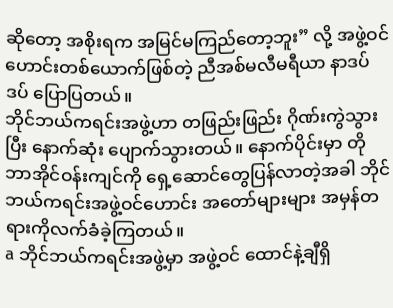ဆိုတော့ အစိုးရက အမြင်မကြည်တော့ဘူး” လို့ အဖွဲ့ဝင်ဟောင်းတစ်ယောက်ဖြစ်တဲ့ ညီအစ်မလီမရီယာ နာဒပ်ဒပ် ပြောပြတယ်။
ဘိုင်ဘယ်ကရင်းအဖွဲ့ဟာ တဖြည်းဖြည်း ဂိုဏ်းကွဲသွားပြီး နောက်ဆုံး ပျောက်သွားတယ်။ နောက်ပိုင်းမှာ တိုဘာအိုင်ဝန်းကျင်ကို ရှေ့ဆောင်တွေပြန်လာတဲ့အခါ ဘိုင်ဘယ်ကရင်းအဖွဲ့ဝင်ဟောင်း အတော်များများ အမှန်တရားကိုလက်ခံခဲ့ကြတယ်။
a ဘိုင်ဘယ်ကရင်းအဖွဲ့မှာ အဖွဲ့ဝင် ထောင်နဲ့ချီရှိ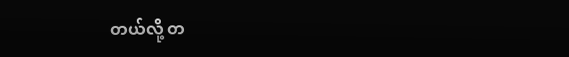တယ်လို့ တ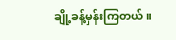ချို့ခန့်မှန်းကြတယ်။